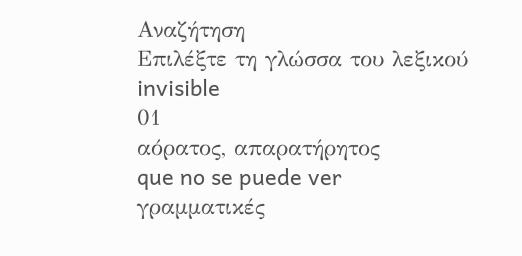Αναζήτηση
Επιλέξτε τη γλώσσα του λεξικού
invisible
01
αόρατος, απαρατήρητος
que no se puede ver
γραμματικές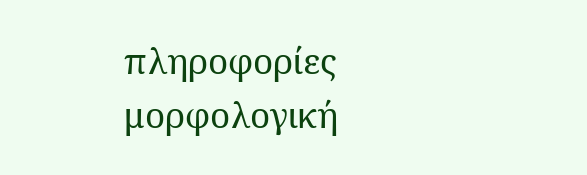πληροφορίες
μορφολογική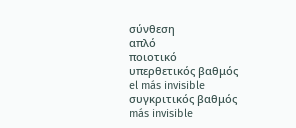σύνθεση
απλό
ποιοτικό
υπερθετικός βαθμός
el más invisible
συγκριτικός βαθμός
más invisible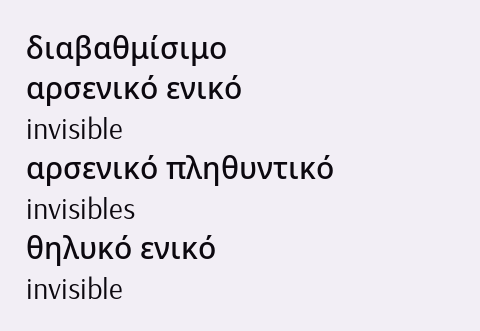διαβαθμίσιμο
αρσενικό ενικό
invisible
αρσενικό πληθυντικό
invisibles
θηλυκό ενικό
invisible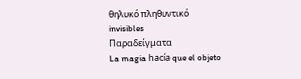θηλυκό πληθυντικό
invisibles
Παραδείγματα
La magia hacía que el objeto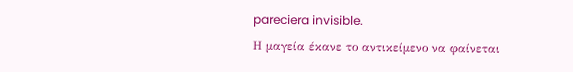pareciera invisible.
Η μαγεία έκανε το αντικείμενο να φαίνεται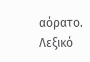αόρατο.
Λεξικό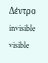Δέντρο
invisible
visible